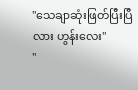"သေချာဆုံးဖြတ်ပြီးပြီလား ဟွန်းလေး"
"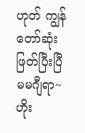ဟုတ် ကျွန်တော်ဆုံးဖြတ်ပြီးပြီ မမဂျီရာ~ ဟိုး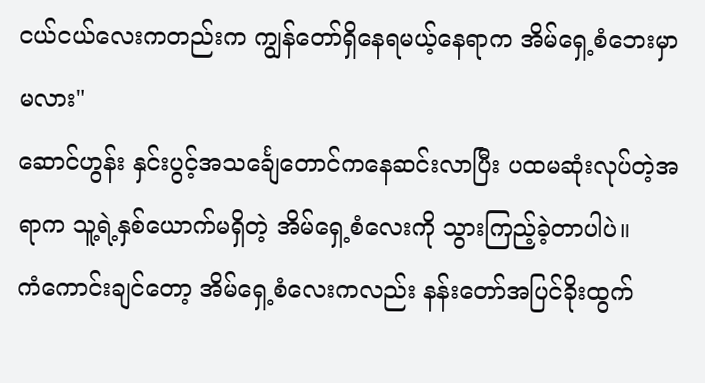ငယ်ငယ်လေးကတည်းက ကျွန်တော်ရှိနေရမယ့်နေရာက အိမ်ရှေ့စံဘေးမှာမလား"
ဆောင်ဟွန်း နှင်းပွင့်အသင်္ချေတောင်ကနေဆင်းလာပြီး ပထမဆုံးလုပ်တဲ့အရာက သူ့ရဲ့နှစ်ယောက်မရှိတဲ့ အိမ်ရှေ့စံလေးကို သွားကြည့်ခဲ့တာပါပဲ။
ကံကောင်းချင်တော့ အိမ်ရှေ့စံလေးကလည်း နန်းတော်အပြင်ခိုးထွက်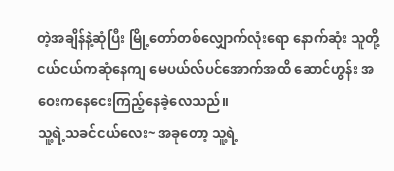တဲ့အချိန်နဲ့ဆုံပြီး မြို့တော်တစ်လျှောက်လုံးရော နောက်ဆုံး သူတို့ငယ်ငယ်ကဆုံနေကျ မေပယ်လ်ပင်အောက်အထိ ဆောင်ဟွန်း အဝေးကနေငေးကြည့်နေခဲ့လေသည်။
သူ့ရဲ့သခင်ငယ်လေး~ အခုတော့ သူ့ရဲ့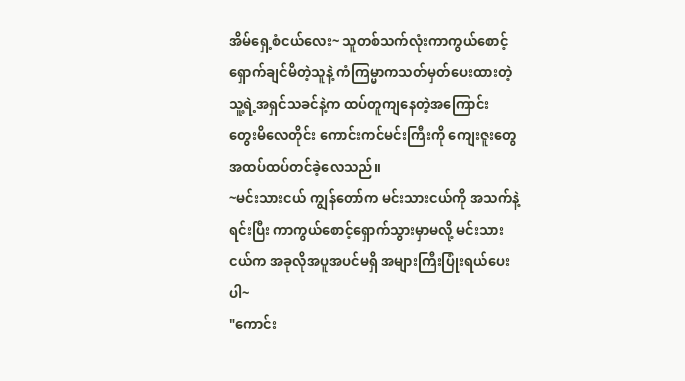အိမ်ရှေ့စံငယ်လေး~ သူတစ်သက်လုံးကာကွယ်စောင့်ရှောက်ချင်မိတဲ့သူနဲ့ ကံကြမ္မာကသတ်မှတ်ပေးထားတဲ့ သူ့ရဲ့အရှင်သခင်နဲ့က ထပ်တူကျနေတဲ့အကြောင်း တွေးမိလေတိုင်း ကောင်းကင်မင်းကြီးကို ကျေးဇူးတွေအထပ်ထပ်တင်ခဲ့လေသည်။
~မင်းသားငယ် ကျွန်တော်က မင်းသားငယ်ကို အသက်နဲ့ရင်းပြီး ကာကွယ်စောင့်ရှောက်သွားမှာမလို့ မင်းသားငယ်က အခုလိုအပူအပင်မရှိ အများကြီးပြုံးရယ်ပေးပါ~
"ကောင်း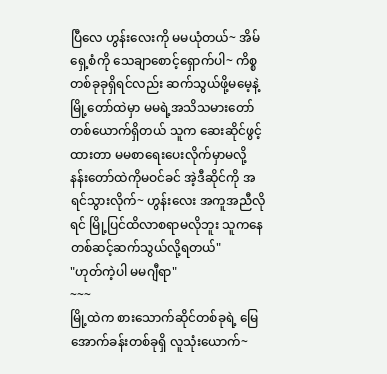ပြီလေ ဟွန်းလေးကို မမယုံတယ်~ အိမ်ရှေ့စံကို သေချာစောင့်ရှောက်ပါ~ ကိစ္စတစ်ခုခုရှိရင်လည်း ဆက်သွယ်ဖို့မမေ့နဲ့ မြို့တော်ထဲမှာ မမရဲ့အသိသမားတော်တစ်ယောက်ရှိတယ် သူက ဆေးဆိုင်ဖွင့်ထားတာ မမစာရေးပေးလိုက်မှာမလို့ နန်းတော်ထဲကိုမဝင်ခင် အဲ့ဒီဆိုင်ကို အရင်သွားလိုက်~ ဟွန်းလေး အကူအညီလိုရင် မြို့ပြင်ထိလာစရာမလိုဘူး သူကနေတစ်ဆင့်ဆက်သွယ်လို့ရတယ်"
"ဟုတ်ကဲ့ပါ မမဂျီရာ"
~~~
မြို့ထဲက စားသောက်ဆိုင်တစ်ခုရဲ့ မြေအောက်ခန်းတစ်ခုရှိ လူသုံးယောက်~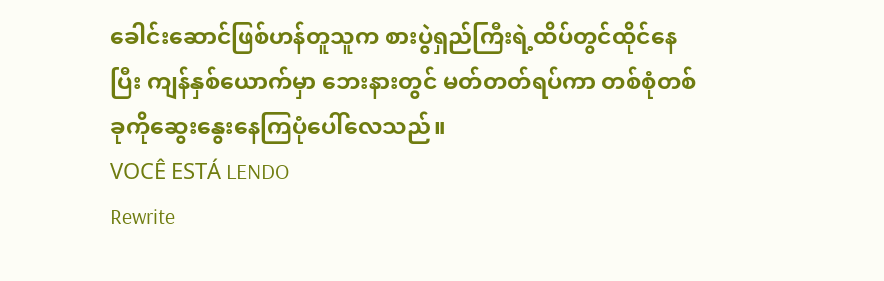ခေါင်းဆောင်ဖြစ်ဟန်တူသူက စားပွဲရှည်ကြီးရဲ့ထိပ်တွင်ထိုင်နေပြီး ကျန်နှစ်ယောက်မှာ ဘေးနားတွင် မတ်တတ်ရပ်ကာ တစ်စုံတစ်ခုကိုဆွေးနွေးနေကြပုံပေါ်လေသည်။
VOCÊ ESTÁ LENDO
Rewrite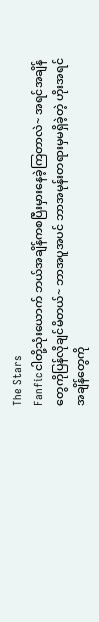The Stars
Fanficငါတို့သုံးယောက် ဘယ်အချိန်ကစပြီးမှားနေခဲ့ကြတာလဲ~ အရင်အချိန်တွေကိုပြန်လိုချင်မိတယ်~ ဘာအပူအပင် ဘာအမုန်းတရားမှမရှိခဲ့တဲ့ ဟိုးအရင်အချိန်တွေကို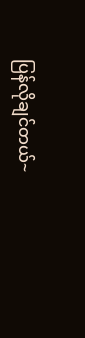ပြန်လိုချင်တယ်~